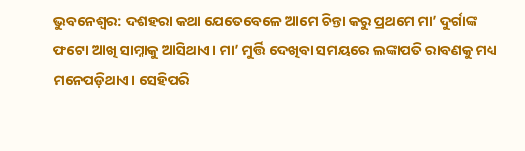ଭୁବନେଶ୍ବର: ଦଶହରା କଥା ଯେତେବେଳେ ଆମେ ଚିନ୍ତା କରୁ ପ୍ରଥମେ ମା’ ଦୁର୍ଗାଙ୍କ ଫଟୋ ଆଖି ସାମ୍ନାକୁ ଆସିଥାଏ। ମା’ ମୁର୍ତ୍ତି ଦେଖିବା ସମୟରେ ଲଙ୍କାପତି ରାବଣକୁ ମଧ୍ୟ ମନେପଡ଼ିଥାଏ। ସେହିପରି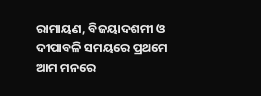ରାମାୟଣ, ବିଜୟାଦଶମୀ ଓ ଦୀପାବଳି ସମୟରେ ପ୍ରଥମେ ଆମ ମନରେ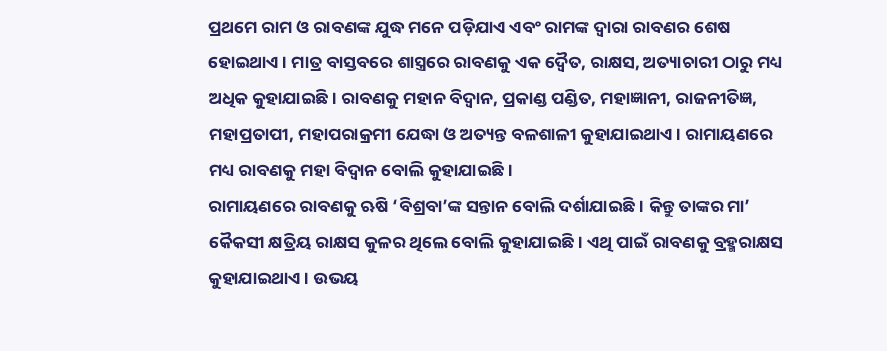ପ୍ରଥମେ ରାମ ଓ ରାବଣଙ୍କ ଯୁଦ୍ଧ ମନେ ପଡ଼ିଯାଏ ଏବଂ ରାମଙ୍କ ଦ୍ବାରା ରାବଣର ଶେଷ ହୋଇଥାଏ। ମାତ୍ର ବାସ୍ତବରେ ଶାସ୍ତ୍ରରେ ରାବଣକୁ ଏକ ଦ୍ବୈତ, ରାକ୍ଷସ, ଅତ୍ୟାଚାରୀ ଠାରୁ ମଧ୍ୟ ଅଧିକ କୁହାଯାଇଛି। ରାବଣକୁ ମହାନ ବିଦ୍ବାନ, ପ୍ରକାଣ୍ଡ ପଣ୍ଡିତ, ମହାଜ୍ଞାନୀ, ରାଜନୀତିଜ୍ଞ, ମହାପ୍ରତାପୀ, ମହାପରାକ୍ରମୀ ଯେଦ୍ଧା ଓ ଅତ୍ୟନ୍ତ ବଳଶାଳୀ କୁହାଯାଇଥାଏ। ରାମାୟଣରେ ମଧ୍ୟ ରାବଣକୁ ମହା ବିଦ୍ବାନ ବୋଲି କୁହାଯାଇଛି।
ରାମାୟଣରେ ରାବଣକୁ ଋଷି ‘ବିଶ୍ରବା’ଙ୍କ ସନ୍ତାନ ବୋଲି ଦର୍ଶାଯାଇଛି। କିନ୍ତୁ ତାଙ୍କର ମା’ କୈକସୀ କ୍ଷତ୍ରିୟ ରାକ୍ଷସ କୁଳର ଥିଲେ ବୋଲି କୁହାଯାଇଛି। ଏଥି ପାଇଁ ରାବଣକୁ ବ୍ରହ୍ମରାକ୍ଷସ କୁହାଯାଇଥାଏ। ଉଭୟ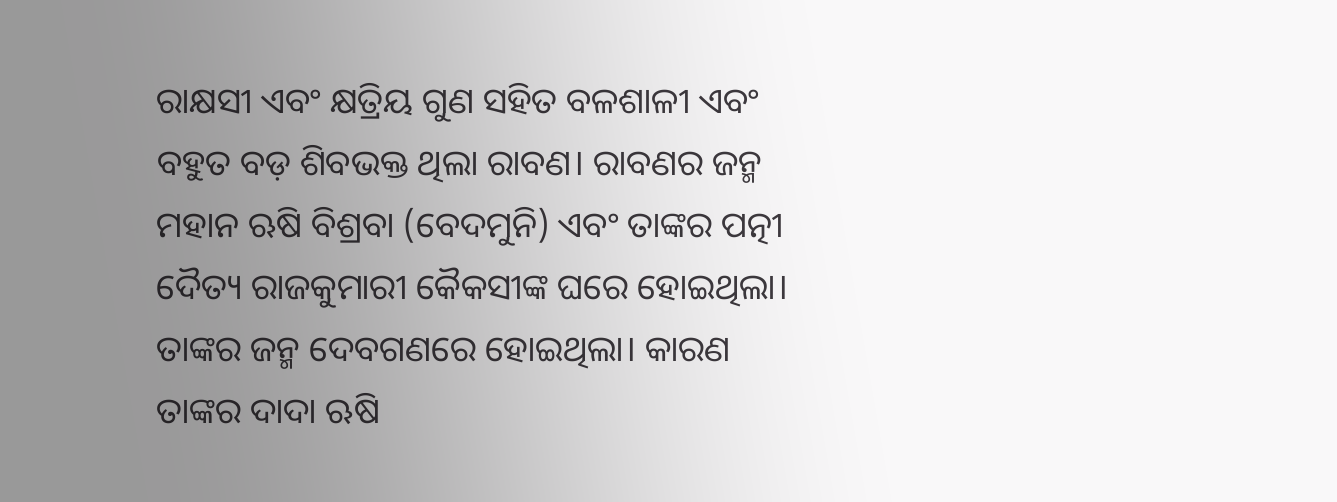ରାକ୍ଷସୀ ଏବଂ କ୍ଷତ୍ରିୟ ଗୁଣ ସହିତ ବଳଶାଳୀ ଏବଂ ବହୁତ ବଡ଼ ଶିବଭକ୍ତ ଥିଲା ରାବଣ। ରାବଣର ଜନ୍ମ ମହାନ ଋଷି ବିଶ୍ରବା (ବେଦମୁନି) ଏବଂ ତାଙ୍କର ପତ୍ନୀ ଦୈତ୍ୟ ରାଜକୁମାରୀ କୈକସୀଙ୍କ ଘରେ ହୋଇଥିଲା। ତାଙ୍କର ଜନ୍ମ ଦେବଗଣରେ ହୋଇଥିଲା। କାରଣ ତାଙ୍କର ଦାଦା ଋଷି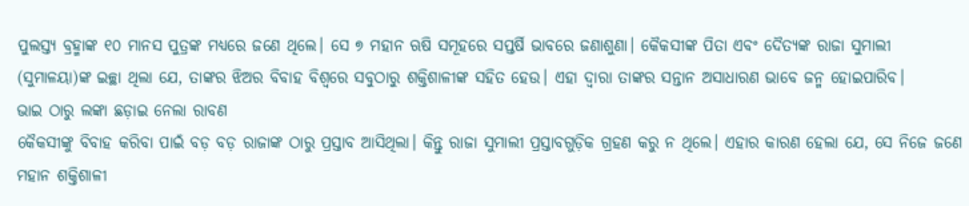ପୁଲସ୍ତ୍ୟ ବ୍ରହ୍ମାଙ୍କ ୧୦ ମାନସ ପୁତ୍ରଙ୍କ ମଧ୍ୟରେ ଜଣେ ଥିଲେ। ସେ ୭ ମହାନ ଋଷି ସମୂହରେ ସପ୍ତର୍ଷି ଭାବରେ ଜଣାଶୁଣା। କୈକସୀଙ୍କ ପିତା ଏବଂ ଦୈତ୍ୟଙ୍କ ରାଜା ସୁମାଲୀ (ସୁମାଳୟା)ଙ୍କ ଇଚ୍ଛା ଥିଲା ଯେ, ତାଙ୍କର ଝିଅର ବିବାହ ବିଶ୍ବରେ ସବୁଠାରୁ ଶକ୍ତିଶାଳୀଙ୍କ ସହିତ ହେଉ। ଏହା ଦ୍ବାରା ତାଙ୍କର ସନ୍ତାନ ଅସାଧାରଣ ଭାବେ ଜନ୍ମ ହୋଇପାରିବ।
ଭାଇ ଠାରୁ ଲଙ୍କା ଛଡ଼ାଇ ନେଲା ରାବଣ
କୈକସୀଙ୍କୁ ବିବାହ କରିବା ପାଇଁ ବଡ଼ ବଡ଼ ରାଜାଙ୍କ ଠାରୁ ପ୍ରସ୍ତାବ ଆସିଥିଲା। କିନ୍ତୁ ରାଜା ସୁମାଲୀ ପ୍ରସ୍ତାବଗୁଡ଼ିକ ଗ୍ରହଣ କରୁ ନ ଥିଲେ। ଏହାର କାରଣ ହେଲା ଯେ, ସେ ନିଜେ ଜଣେ ମହାନ ଶକ୍ତିଶାଳୀ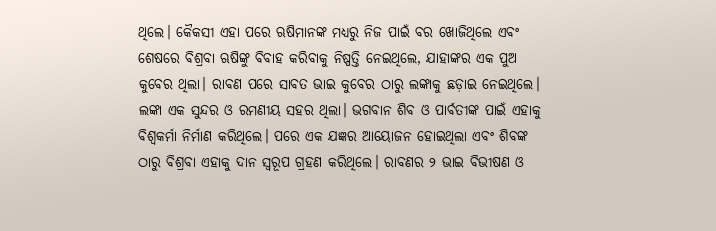ଥିଲେ। କୈକସୀ ଏହା ପରେ ଋଷିମାନଙ୍କ ମଧ୍ୟରୁ ନିଜ ପାଇଁ ବର ଖୋଜିଥିଲେ ଏବଂ ଶେଷରେ ବିଶ୍ରବା ଋଷିଙ୍କୁ ବିବାହ କରିବାକୁ ନିଷ୍ପତ୍ତି ନେଇଥିଲେ, ଯାହାଙ୍କର ଏକ ପୁଅ କୁବେର ଥିଲା। ରାବଣ ପରେ ସାବତ ଭାଇ କୁବେର ଠାରୁ ଲଙ୍କାକୁ ଛଡ଼ାଇ ନେଇଥିଲେ। ଲଙ୍କା ଏକ ସୁନ୍ଦର ଓ ରମଣୀୟ ସହର ଥିଲା। ଭଗବାନ ଶିବ ଓ ପାର୍ବତୀଙ୍କ ପାଇଁ ଏହାକୁ ବିଶ୍ବକର୍ମା ନିର୍ମାଣ କରିଥିଲେ। ପରେ ଏକ ଯଜ୍ଞର ଆୟୋଜନ ହୋଇଥିଲା ଏବଂ ଶିବଙ୍କ ଠାରୁ ବିଶ୍ରବା ଏହାକୁ ଦାନ ସ୍ବରୂପ ଗ୍ରହଣ କରିଥିଲେ। ରାବଣର ୨ ଭାଇ ବିଭୀଷଣ ଓ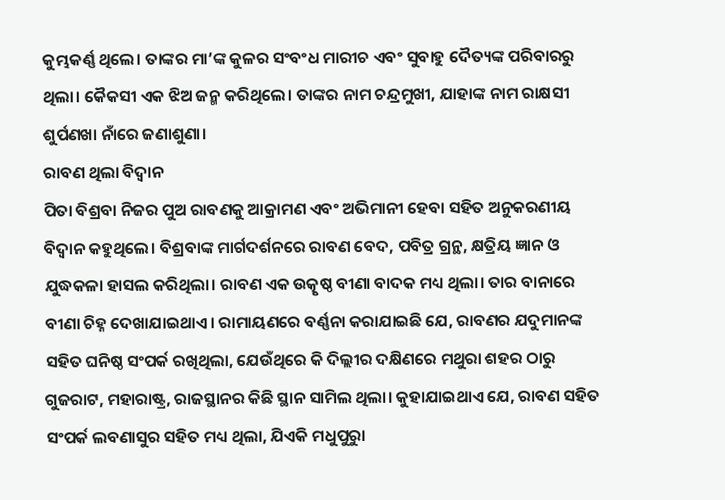କୁମ୍ଭକର୍ଣ୍ଣ ଥିଲେ। ତାଙ୍କର ମା’ଙ୍କ କୁଳର ସଂବଂଧ ମାରୀଚ ଏବଂ ସୁବାହୁ ଦୈତ୍ୟଙ୍କ ପରିବାରରୁ ଥିଲା। କୈକସୀ ଏକ ଝିଅ ଜନ୍ମ କରିଥିଲେ। ତାଙ୍କର ନାମ ଚନ୍ଦ୍ରମୁଖୀ, ଯାହାଙ୍କ ନାମ ରାକ୍ଷସୀ ଶୁର୍ପଣଖା ନାଁରେ ଜଣାଶୁଣା।
ରାବଣ ଥିଲା ବିଦ୍ବାନ
ପିତା ବିଶ୍ରବା ନିଜର ପୁଅ ରାବଣକୁ ଆକ୍ରାମଣ ଏବଂ ଅଭିମାନୀ ହେବା ସହିତ ଅନୁକରଣୀୟ ବିଦ୍ବାନ କହୁଥିଲେ। ବିଶ୍ରବାଙ୍କ ମାର୍ଗଦର୍ଶନରେ ରାବଣ ବେଦ, ପବିତ୍ର ଗ୍ରନ୍ଥ, କ୍ଷତ୍ରିୟ ଜ୍ଞାନ ଓ ଯୁଦ୍ଧକଳା ହାସଲ କରିଥିଲା। ରାବଣ ଏକ ଉତ୍କୃଷ୍ଠ ବୀଣା ବାଦକ ମଧ୍ୟ ଥିଲା। ତାର ବାନାରେ ବୀଣା ଚିହ୍ନ ଦେଖାଯାଇଥାଏ। ରାମାୟଣରେ ବର୍ଣ୍ଣନା କରାଯାଇଛି ଯେ, ରାବଣର ଯଦୁମାନଙ୍କ ସହିତ ଘନିଷ୍ଠ ସଂପର୍କ ରଖିଥିଲା, ଯେଉଁଥିରେ କି ଦିଲ୍ଲୀର ଦକ୍ଷିଣରେ ମଥୁରା ଶହର ଠାରୁ ଗୁଜରାଟ, ମହାରାଷ୍ଟ୍ର, ରାଜସ୍ଥାନର କିଛି ସ୍ଥାନ ସାମିଲ ଥିଲା। କୁହାଯାଇଥାଏ ଯେ, ରାବଣ ସହିତ ସଂପର୍କ ଲବଣାସୁର ସହିତ ମଧ୍ୟ ଥିଲା, ଯିଏକି ମଧୁପୁରାୁ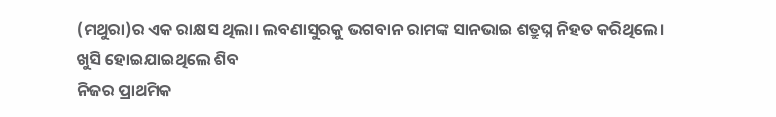(ମଥୁରା)ର ଏକ ରାକ୍ଷସ ଥିଲା। ଲବଣାସୁରକୁ ଭଗବାନ ରାମଙ୍କ ସାନଭାଇ ଶତ୍ରୁଘ୍ନ ନିହତ କରିଥିଲେ।
ଖୁସି ହୋଇଯାଇଥିଲେ ଶିବ
ନିଜର ପ୍ରାଥମିକ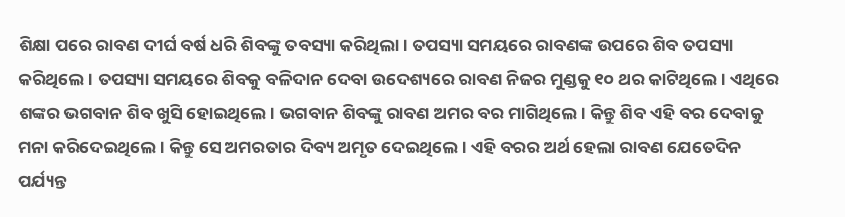ଶିକ୍ଷା ପରେ ରାବଣ ଦୀର୍ଘ ବର୍ଷ ଧରି ଶିବଙ୍କୁ ତବସ୍ୟା କରିଥିଲା। ତପସ୍ୟା ସମୟରେ ରାବଣଙ୍କ ଉପରେ ଶିବ ତପସ୍ୟା କରିଥିଲେ। ତପସ୍ୟା ସମୟରେ ଶିବକୁ ବଳିଦାନ ଦେବା ଉଦେଶ୍ୟରେ ରାବଣ ନିଜର ମୁଣ୍ଡକୁ ୧୦ ଥର କାଟିଥିଲେ। ଏଥିରେ ଶଙ୍କର ଭଗବାନ ଶିବ ଖୁସି ହୋଇଥିଲେ। ଭଗବାନ ଶିବଙ୍କୁ ରାବଣ ଅମର ବର ମାଗିଥିଲେ। କିନ୍ତୁ ଶିବ ଏହି ବର ଦେବାକୁ ମନା କରିଦେଇଥିଲେ। କିନ୍ତୁ ସେ ଅମରତାର ଦିବ୍ୟ ଅମୃତ ଦେଇଥିଲେ। ଏହି ବରର ଅର୍ଥ ହେଲା ରାବଣ ଯେତେଦିନ ପର୍ଯ୍ୟନ୍ତ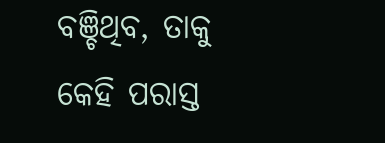ବଞ୍ଚିଥିବ, ତାକୁ କେହି ପରାସ୍ତ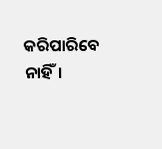କରିପାରିବେ ନାହିଁ।